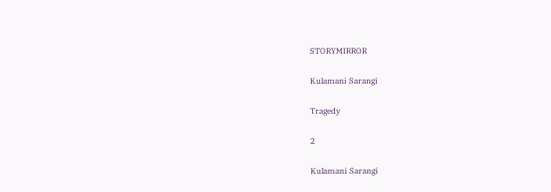STORYMIRROR

Kulamani Sarangi

Tragedy

2

Kulamani Sarangi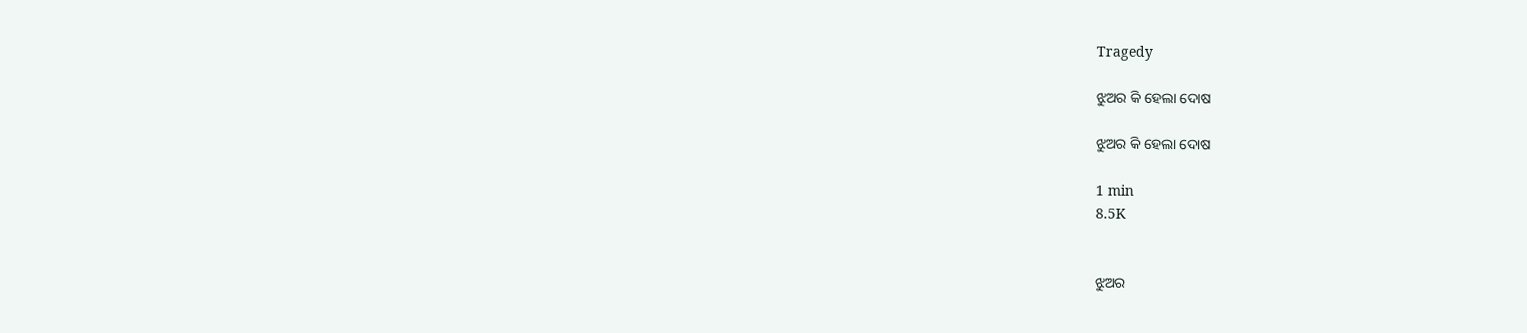Tragedy

ଝୁଅର କି ହେଲା ଦୋଷ

ଝୁଅର କି ହେଲା ଦୋଷ

1 min
8.5K


ଝୁଅର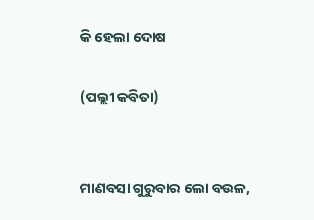କି ହେଲା ଦୋଷ

(ପଲ୍ଲୀ କବିତା)


ମାଣବସା ଗୁରୁବାର ଲୋ ବଉଳ,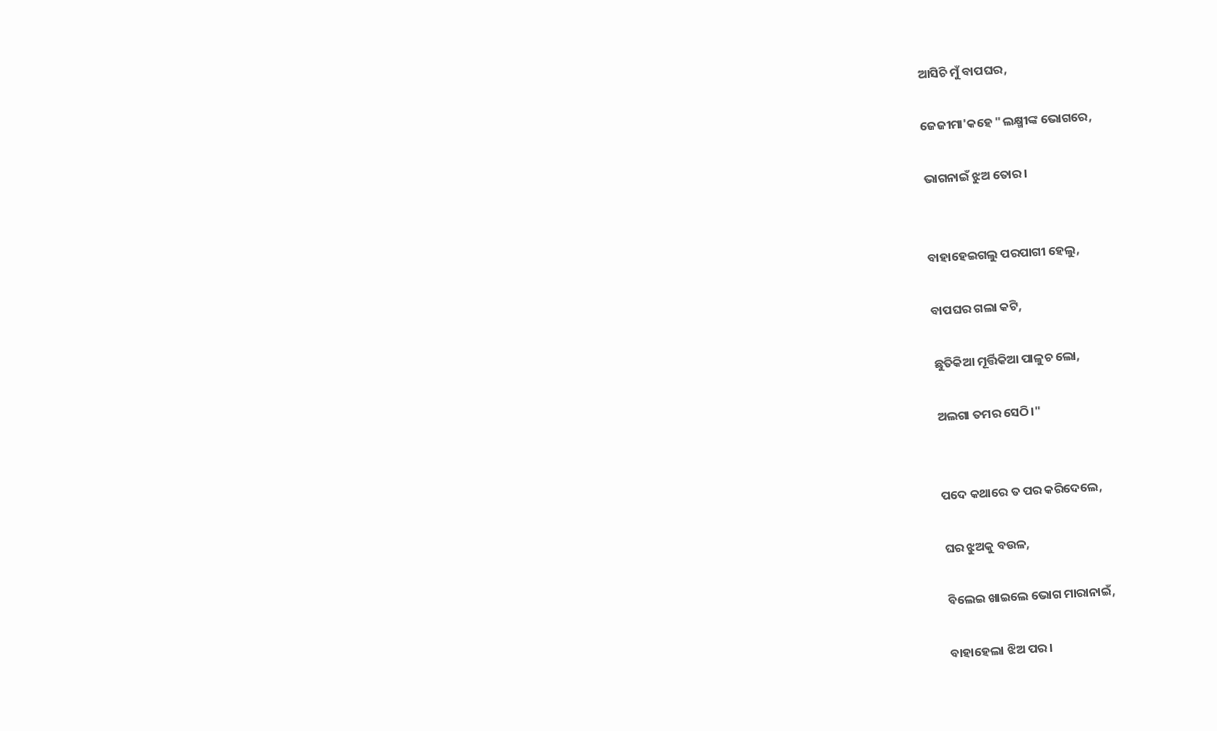ଆସିଚି ମୁଁ ବାପଘର,

ଜେଜୀମା'କହେ "ଲକ୍ଷ୍ମୀଙ୍କ ଭୋଗରେ,

ଭାଗନାଇଁ ଝୁଅ ତୋର।


ବାହାହେଇଗଲୁ ପରପାଗୀ ହେଲୁ,

ବାପଘର ଗଲା କଟି,

ଛୁତିକିଆ ମୂର୍ତ୍ତିକିଆ ପାଳୁଚ ଲୋ,

ଅଲଗା ତମର ସେଠି।"


ପଦେ କଥାରେ ତ ପର କରିଦେଲେ,

ଘର ଝୁଅକୁ ବଉଳ,

ବିଲେଇ ଖାଇଲେ ଭୋଗ ମାରାନାଇଁ,

ବାହାହେଲା ଝିଅ ପର।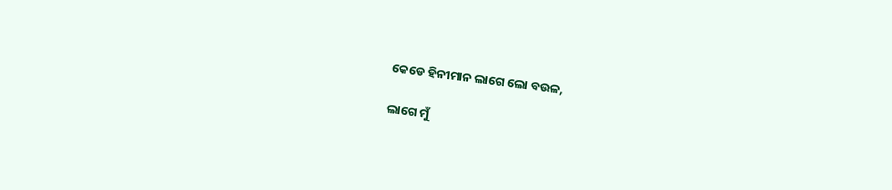କେଡେ ହିନୀମାନ ଲାଗେ ଲୋ ବଉଳ,

ଲାଗେ ମୁଁ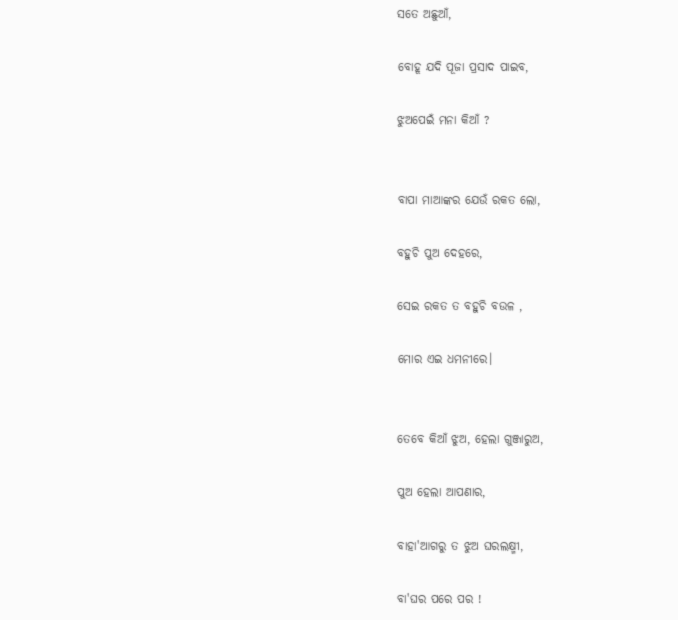ସତେ ଅଛୁଆଁ,

ବୋହୂ ଯଦି ପୂଜା ପ୍ରସାଦ ପାଇବ,

ଝୁଅପେଇଁ ମନା କିଆଁ ?


ବାପା ମାଆଙ୍କର ଯେଉଁ ରକତ ଲୋ,

ବହୁଚି ପୁଅ ଦେହରେ,

ସେଇ ରକତ ତ ବହୁଚି ବଉଳ ,

ମୋର ଏଇ ଧମନୀରେ।


ତେବେ କିଆଁ ଝୁଅ, ହେଲା ଗୁଞ୍ଜାରୁଅ,

ପୁଅ ହେଲା ଆପଣାର,

ବାହା'ଆଗରୁ ତ ଝୁଅ ଘରଲକ୍ଷ୍ମୀ,

ବା'ଘର ପରେ ପର !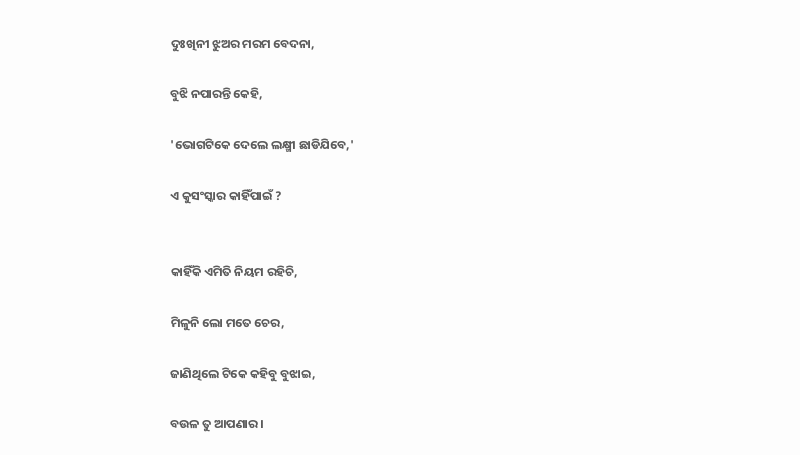ଦୁଃଖିନୀ ଝୁଅର ମରମ ବେଦନା,

ବୁଝି ନପାରନ୍ତି କେହି,

'ଭୋଗଟିକେ ଦେଲେ ଲକ୍ଷ୍ମୀ ଛାଡିଯିବେ,'

ଏ କୁସଂସ୍କାର କାହିଁପାଇଁ ?


କାହିଁକି ଏମିତି ନିୟମ ରହିଚି,

ମିଳୁନି ଲୋ ମତେ ଚେର,

ଜାଣିଥିଲେ ଟିକେ କହିବୁ ବୁଝାଇ,

ବଉଳ ତୁ ଆପଣାର।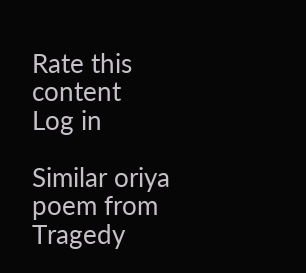Rate this content
Log in

Similar oriya poem from Tragedy